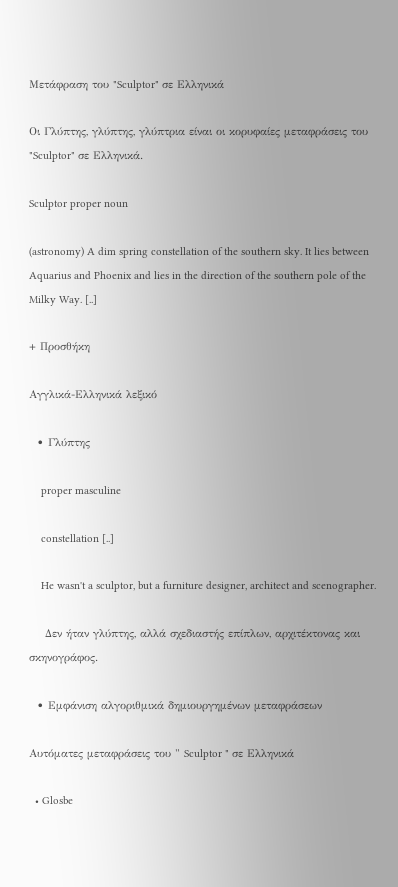Μετάφραση του "Sculptor" σε Ελληνικά

Οι Γλύπτης, γλύπτης, γλύπτρια είναι οι κορυφαίες μεταφράσεις του "Sculptor" σε Ελληνικά.

Sculptor proper noun

(astronomy) A dim spring constellation of the southern sky. It lies between Aquarius and Phoenix and lies in the direction of the southern pole of the Milky Way. [..]

+ Προσθήκη

Αγγλικά-Ελληνικά λεξικό

  • Γλύπτης

    proper masculine

    constellation [..]

    He wasn't a sculptor, but a furniture designer, architect and scenographer.

    Δεν ήταν γλύπτης, αλλά σχεδιαστής επίπλων, αρχιτέκτονας και σκηνογράφος.

  • Εμφάνιση αλγοριθμικά δημιουργημένων μεταφράσεων

Αυτόματες μεταφράσεις του " Sculptor " σε Ελληνικά

  • Glosbe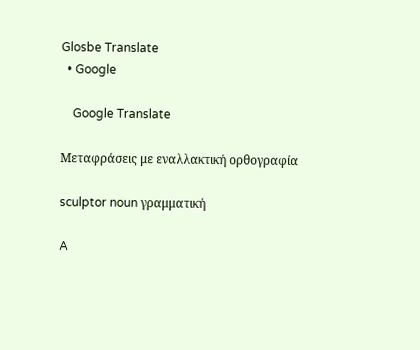Glosbe Translate
  • Google

    Google Translate

Μεταφράσεις με εναλλακτική ορθογραφία

sculptor noun γραμματική

A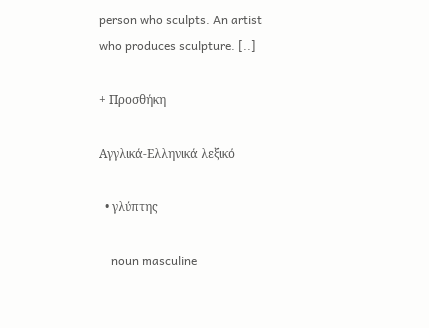person who sculpts. An artist who produces sculpture. [..]

+ Προσθήκη

Αγγλικά-Ελληνικά λεξικό

  • γλύπτης

    noun masculine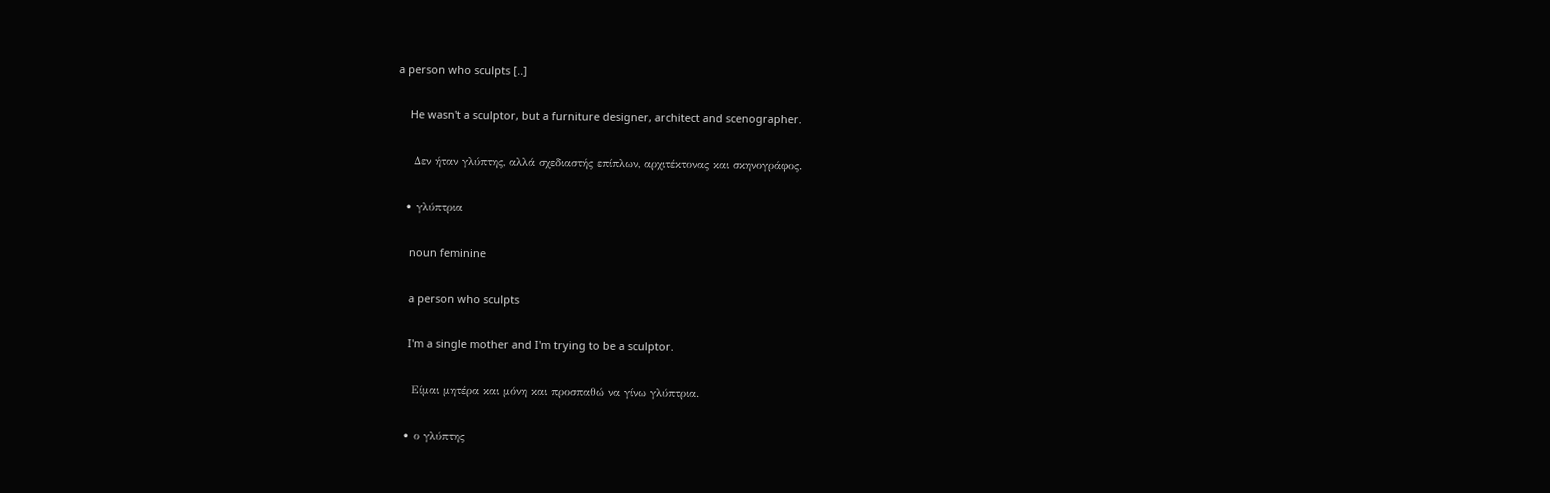a person who sculpts [..]

    He wasn't a sculptor, but a furniture designer, architect and scenographer.

    Δεν ήταν γλύπτης, αλλά σχεδιαστής επίπλων, αρχιτέκτονας και σκηνογράφος.

  • γλύπτρια

    noun feminine

    a person who sculpts

    I'm a single mother and I'm trying to be a sculptor.

    Είμαι μητέρα και μόνη και προσπαθώ να γίνω γλύπτρια.

  • ο γλύπτης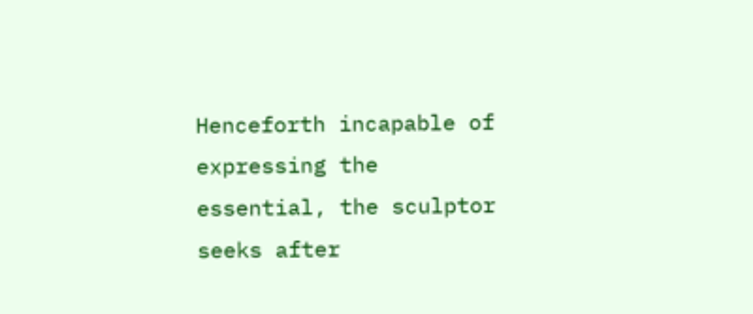Henceforth incapable of expressing the essential, the sculptor seeks after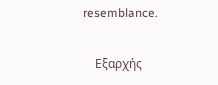resemblance.

    Εξαρχής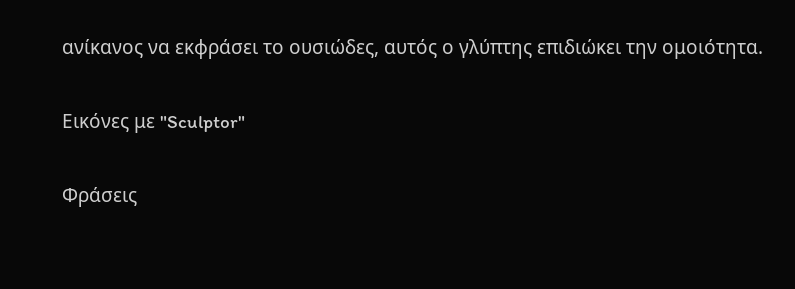ανίκανος να εκφράσει το ουσιώδες, αυτός ο γλύπτης επιδιώκει την ομοιότητα.

Εικόνες με "Sculptor"

Φράσεις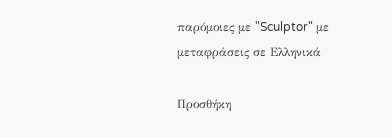παρόμοιες με "Sculptor" με μεταφράσεις σε Ελληνικά

Προσθήκη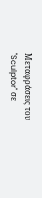Μεταφράσεις του "Sculptor" σε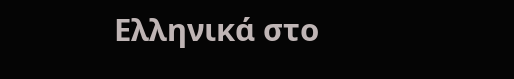Ελληνικά στο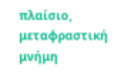πλαίσιο, μεταφραστική μνήμη